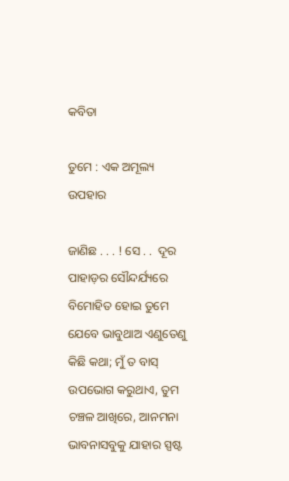କବିତା

ତୁମେ : ଏକ ଅମୂଲ୍ୟ ଉପହାର

ଜାଣିଛ . . . ! ସେ . .  ଦୂର ପାହାଡ଼ର ସୌନ୍ଦର୍ଯ୍ୟରେ ବିମୋହିତ ହୋଇ ତୁମେ ଯେବେ ଭାବୁଥାଅ ଏଣୁତେଣୁ କିଛି କଥା; ମୁଁ ତ ବାସ୍ ଉପଭୋଗ କରୁଥାଏ, ତୁମ ଚଞ୍ଚଳ ଆଖିରେ, ଆନମନା ଭାବନାସବୁକୁ ଯାହାର ସ୍ପଷ୍ଟ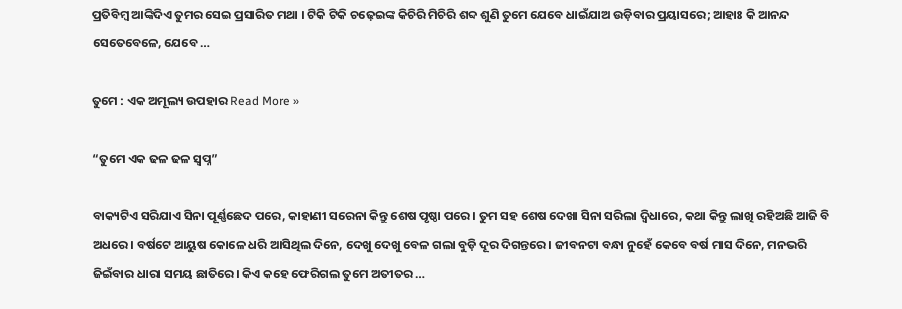ପ୍ରତିବିମ୍ବ ଆଙ୍କିଦିଏ ତୁମର ସେଇ ପ୍ରସାରିତ ମଥା । ଟିକି ଟିକି ଚଢ଼େଇଙ୍କ କିଚିରି ମିଚିରି ଶବ୍ଦ ଶୁଣି ତୁମେ ଯେବେ ଧାଇଁଯାଅ ଉଡ଼ିବାର ପ୍ରୟାସରେ; ଆହାଃ କି ଆନନ୍ଦ ସେତେବେଳେ, ଯେବେ …

ତୁମେ : ଏକ ଅମୂଲ୍ୟ ଉପହାର Read More »

“ତୁମେ ଏକ ଢଳ ଢଳ ସ୍ଵପ୍ନ”

ବାକ୍ୟଟିଏ ସରିଯାଏ ସିନା ପୂର୍ଣ୍ଣଛେଦ ପରେ, କାହାଣୀ ସରେନା କିନ୍ତୁ ଶେଷ ପୃଷ୍ଠା ପରେ। ତୁମ ସହ ଶେଷ ଦେଖା ସିନା ସରିଲା ଦ୍ବିଧାରେ, କଥା କିନ୍ତୁ ଲାଖି ରହିଅଛି ଆଜି ବି ଅଧରେ। ବର୍ଷଟେ ଆୟୁଷ କୋଳେ ଧରି ଆସିଥିଲ ଦିନେ, ଦେଖୁ ଦେଖୁ ବେଳ ଗଲା ବୁଡ଼ି ଦୂର ଦିଗନ୍ତରେ। ଜୀବନଟା ବନ୍ଧା ନୁହେଁ କେବେ ବର୍ଷ ମାସ ଦିନେ, ମନଭରି ଜିଇଁବାର ଧାରା ସମୟ ଛାତିରେ। କିଏ କହେ ଫେରିଗଲ ତୁମେ ଅତୀତର …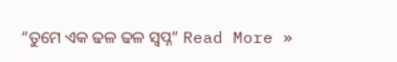“ତୁମେ ଏକ ଢଳ ଢଳ ସ୍ଵପ୍ନ” Read More »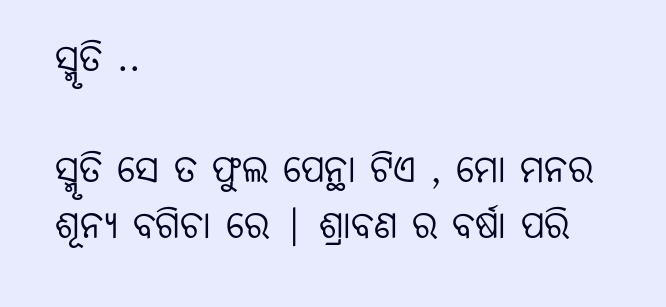ସ୍ମୃତି ..

ସ୍ମୃତି ସେ ତ ଫୁଲ ପେନ୍ଥା ଟିଏ , ମୋ ମନର ଶୂନ୍ୟ ବଗିଚା ରେ | ଶ୍ରାବଣ ର ବର୍ଷା ପରି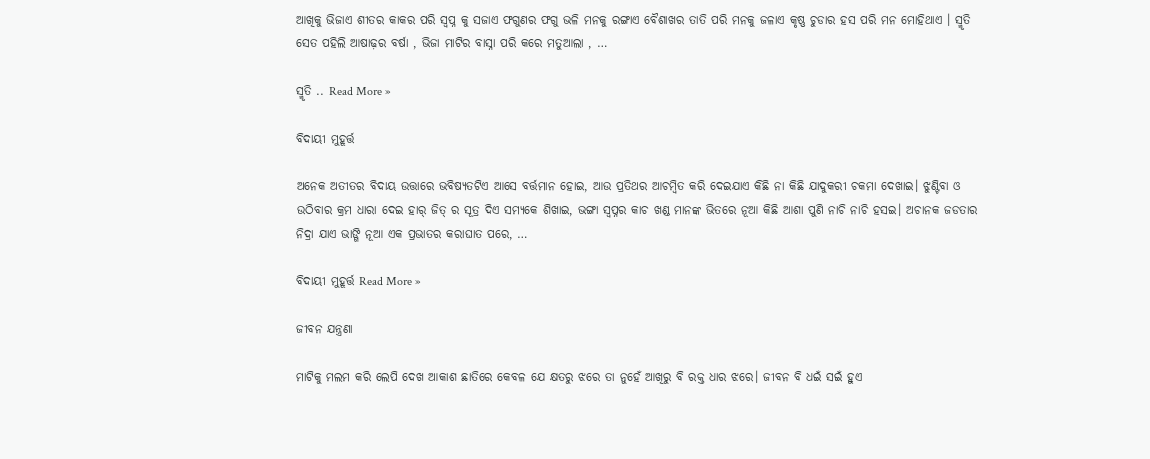ଆଖିକୁ ଭିଜାଏ ଶୀତର କାକର ପରି ସ୍ବପ୍ନ କୁ ସଜାଏ ଫଗୁଣର ଫଗୁ ଭଳି ମନକୁ ରଙ୍ଗାଏ ବୈଶାଖର ତାତି ପରି ମନକୁ ଜଳାଏ କୃଷ୍ଣ ଚୁଡାର ହସ ପରି ମନ ମୋହିଥାଏ । ସ୍ମୃତି ସେତ ପହିଲି ଆଷାଢ଼ର ବର୍ଷା , ଭିଜା ମାଟିର ବାସ୍ନା ପରି କରେ ମତୁଆଲା , …

ସ୍ମୃତି .. Read More »

ବିଦାୟୀ ମୁହୂର୍ତ୍ତ

ଅନେକ ଅତୀତର ବିଦାୟ ଉତ୍ତାରେ ଭବିଷ୍ୟତଟିଏ ଆସେ ବର୍ତ୍ତମାନ ହୋଇ, ଆଉ ପ୍ରତିଥର ଆଚମ୍ବିତ କରି ଦେଇଯାଏ କିଛି ନା କିଛି ଯାଦୁକରୀ ଚକମା ଦେଖାଇ। ଝୁଣ୍ଟିବା ଓ ଉଠିବାର କ୍ରମ ଧାରା ଦେଇ ହାର୍ ଜିତ୍ ର ସୂତ୍ର ଦିଏ ସମ୍ୟକେ ଶିଖାଇ, ଭଙ୍ଗା ସ୍ୱପ୍ନର କାଚ ଖଣ୍ଡ ମାନଙ୍କ ଭିତରେ ନୂଆ କିଛି ଆଶା ପୁଣି ନାଚି ନାଚି ହସଇ। ଅଚାନକ ଜଡତାର ନିଦ୍ରା ଯାଏ ଭାଙ୍ଗି ନୂଆ ଏକ ପ୍ରଭାତର କରାଘାତ ପରେ, …

ବିଦାୟୀ ମୁହୂର୍ତ୍ତ Read More »

ଜୀବନ ଯନ୍ତ୍ରଣା

ମାଟିକୁ ମଲମ କରି ଲେପି ଦେଖ ଆକାଶ ଛାତିରେ କେବଳ ଯେ କ୍ଷତରୁ ଝରେ ତା ନୁହେଁ ଆଖିରୁ ବି ରକ୍ତ ଧାର ଝରେ। ଜୀବନ ବି ଧଇଁ ସଇଁ ହୁଏ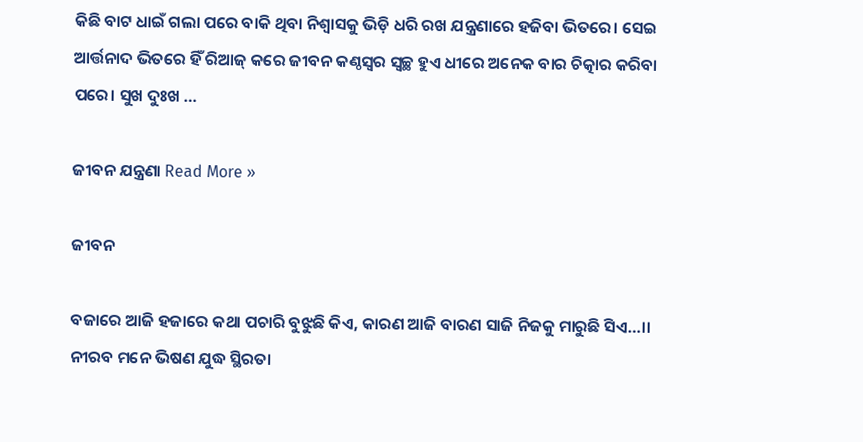କିଛି ବାଟ ଧାଇଁ ଗଲା ପରେ ବାକି ଥିବା ନିଶ୍ୱାସକୁ ଭିଡ଼ି ଧରି ରଖ ଯନ୍ତ୍ରଣାରେ ହଜିବା ଭିତରେ। ସେଇ ଆର୍ତ୍ତନାଦ ଭିତରେ ହିଁ ରିଆଜ୍ କରେ ଜୀବନ କଣ୍ଠସ୍ୱର ସ୍ୱଚ୍ଛ ହୁଏ ଧୀରେ ଅନେକ ବାର ଚିତ୍କାର କରିବା ପରେ। ସୁଖ ଦୁଃଖ …

ଜୀବନ ଯନ୍ତ୍ରଣା Read More »

ଜୀବନ

ବଜାରେ ଆଜି ହଜାରେ କଥା ପଚାରି ବୁଝୁଛି କିଏ, କାରଣ ଆଜି ବାରଣ ସାଜି ନିଜକୁ ମାରୁଛି ସିଏ…।। ନୀରବ ମନେ ଭିଷଣ ଯୁଦ୍ଧ ସ୍ଥିରତା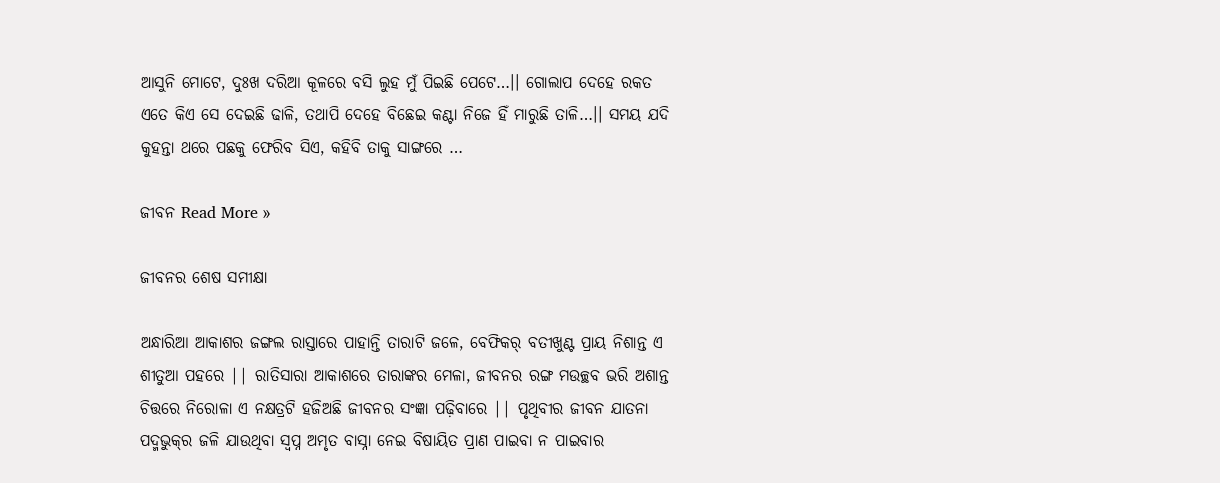ଆସୁନି ମୋଟେ, ଦୁଃଖ ଦରିଆ କୂଳରେ ବସି ଲୁହ ମୁଁ ପିଇଛି ପେଟେ…।। ଗୋଲାପ ଦେହେ ରକତ ଏତେ କିଏ ସେ ଦେଇଛି ଢାଳି, ତଥାପି ଦେହେ ବିଛେଇ କଣ୍ଟା ନିଜେ ହିଁ ମାରୁଛି ତାଳି…।। ସମୟ ଯଦି କୁହନ୍ତା ଥରେ ପଛକୁ ଫେରିବ ସିଏ, କହିବି ତାକୁ ସାଙ୍ଗରେ …

ଜୀବନ Read More »

ଜୀବନର ଶେଷ ସମୀକ୍ଷା

ଅନ୍ଧାରିଆ ଆକାଶର ଜଙ୍ଗଲ ରାସ୍ତାରେ ପାହାନ୍ତି ତାରାଟି ଜଳେ, ବେଫିକର୍ ବତୀଖୁଣ୍ଟ ପ୍ରାୟ ନିଶାନ୍ତ ଏ ଶୀତୁଆ ପହରେ || ରାତିସାରା ଆକାଶରେ ତାରାଙ୍କର ମେଳା, ଜୀବନର ରଙ୍ଗ ମଉଚ୍ଛବ ଭରି ଅଶାନ୍ତ ଚିତ୍ତରେ ନିରୋଳା ଏ ନକ୍ଷତ୍ରଟି ହଜିଅଛି ଜୀବନର ସଂଜ୍ଞା ପଢ଼ିବାରେ || ପୃଥିବୀର ଜୀବନ ଯାତନା ପଦ୍ମଭୁକ୍‌ର ଜଳି ଯାଉଥିବା ସ୍ବପ୍ନ ଅମୃତ ବାସ୍ନା ନେଇ ବିଷାୟିତ ପ୍ରାଣ ପାଇବା ନ ପାଇବାର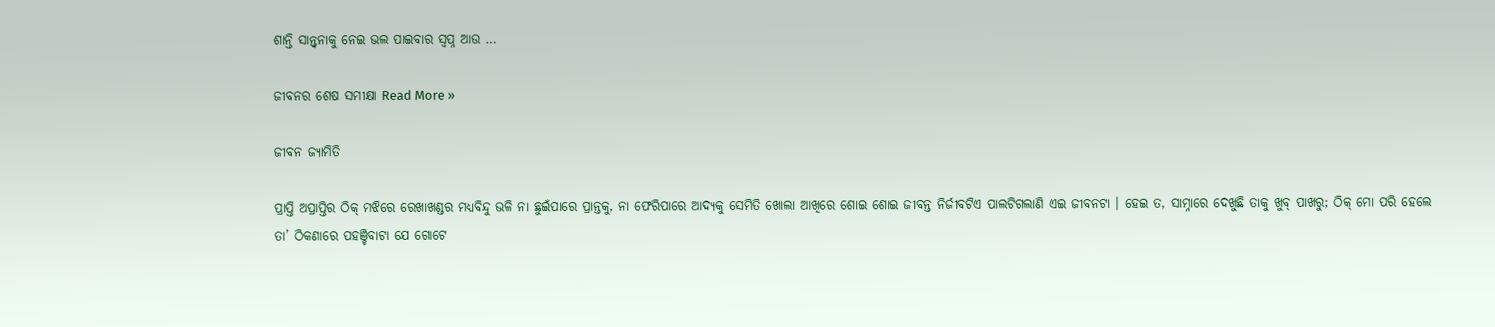ଶାନ୍ତି ସାନ୍ତ୍ଵନାକୁ ନେଇ ଭଲ ପାଇବାର ସ୍ଵପ୍ନ ଆଉ …

ଜୀବନର ଶେଷ ସମୀକ୍ଷା Read More »

ଜୀବନ ଜ୍ୟାମିତି

ପ୍ରାପ୍ତି ଅପ୍ରାପ୍ତିର ଠିକ୍ ମଝିରେ ରେଖାଖଣ୍ଡର ମଧ୍ୟବିନ୍ଦୁ ଭଳି ନା ଛୁଇଁପାରେ ପ୍ରାନ୍ତକୁ, ନା ଫେରିପାରେ ଆଦ୍ୟକୁ ସେମିତି ଖୋଲା ଆଖିରେ ଶୋଇ ଶୋଇ ଜୀବନ୍ତ ନିର୍ଜୀବଟିଏ ପାଲଟିଗଲାଣି ଏଇ ଜୀବନଟା । ହେଇ ତ, ସାମ୍ନାରେ ଦେଖୁଛି ତାକୁ ଖୁବ୍ ପାଖରୁ; ଠିକ୍ ମୋ ପରି ହେଲେ ତା’ ଠିକଣାରେ ପହଞ୍ଚିବାଟା ଯେ ଗୋଟେ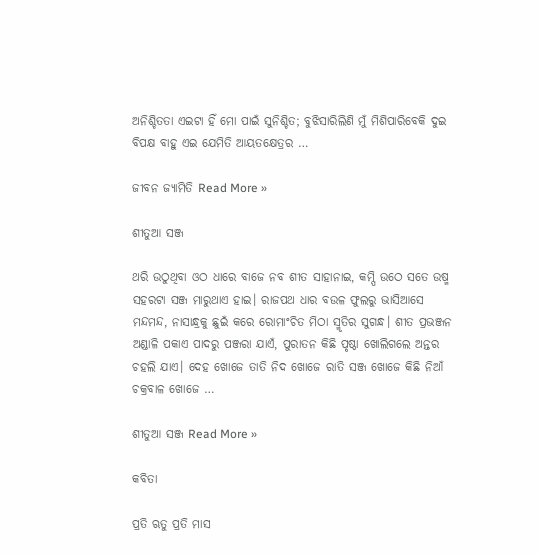ଅନିଶ୍ଚିତତା ଏଇଟା ହିଁ ମୋ ପାଇଁ ସୁନିଶ୍ଚିତ; ବୁଝିସାରିଲିଣି ମୁଁ ମିଶିପାରିବେକି ଦୁଇ ବିପକ୍ଷ ବାହୁ ଏଇ ଯେମିତି ଆୟତକ୍ଷେତ୍ରର …

ଜୀବନ ଜ୍ୟାମିତି Read More »

ଶୀତୁଆ ସଞ୍ଜ

ଥରି ଉଠୁଥିବା ଓଠ ଧାରେ ବାଜେ ନବ ଶୀତ ସାହାନାଇ, କମ୍ପି ଉଠେ ସତେ ଉଷ୍ମ ସହରଟା ସଞ୍ଜ ମାରୁଥାଏ ହାଇ। ରାଜପଥ ଧାର ବଉଳ ଫୁଲରୁ ଭାସିଆସେ ମନ୍ଦମନ୍ଦ, ନାସାନ୍ଧ୍ରକୁ ଛୁଇଁ କରେ ରୋମାଂଚିତ ମିଠା ସ୍ମୃତିର ସୁଗନ୍ଧ। ଶୀତ ପ୍ରଭଞ୍ଜନ ଅଣ୍ଡାଳି ପକାଏ ପାଦରୁ ପଞ୍ଜରା ଯାଏଁ, ପୁରାତନ କିଛି ପୃଷ୍ଠା ଖୋଲିଗଲେ ଅନ୍ତର ଚହଲି ଯାଏ। ଦେହ ଖୋଜେ ତାତି ନିଦ ଖୋଜେ ରାତି ସଞ୍ଜ ଖୋଜେ କିଛି ନିଆଁ ଚକ୍ରବାଳ ଖୋଜେ …

ଶୀତୁଆ ସଞ୍ଜ Read More »

କବିତା

ପ୍ରତି ଋତୁ ପ୍ରତି ମାସ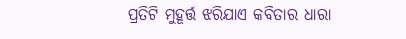ପ୍ରତିଟି ମୁହୂର୍ତ୍ତ ଝରିଯାଏ କବିତାର ଧାରା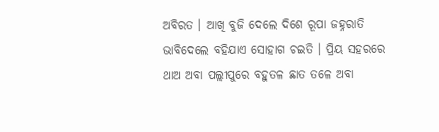ଅବିରତ । ଆଖି ବୁଜି ଦେଲେ ଦିଶେ ରୂପା ଜହ୍ନରାତି ଭାବିଦେଲେ ବହିଯାଏ ସୋହାଗ ଚଇତି । ପ୍ରିୟ ସହରରେ ଥାଅ ଅବା ପଲ୍ଲୀପୁରେ ବହୁତଳ ଛାତ ତଳେ ଅବା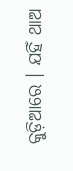କୁଡ଼ିଆରେ । ଯହିଁ ଥାଅ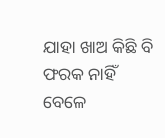ଯାହା ଖାଅ କିଛି ବି ଫରକ ନାହିଁ ବେଳେ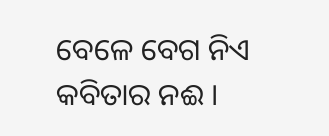ବେଳେ ବେଗ ନିଏ କବିତାର ନଈ ।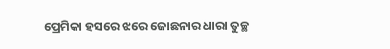ପ୍ରେମିକା ହସରେ ଝରେ ଜୋଛନାର ଧାରା ତୁଚ୍ଛ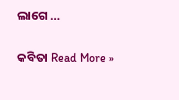ଲାଗେ …

କବିତା Read More »